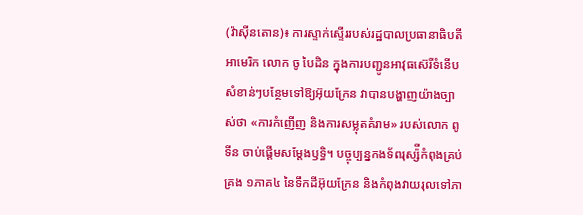(វ៉ាស៊ីនតោន)៖ ការស្ទាក់ស្ទើររបស់រដ្ឋបាលប្រធានាធិបតីអាមេរិក លោក ចូ បៃដិន ក្នុងការបញ្ជូនអាវុធស៊េរីទំនើបសំខាន់ៗបន្ថែមទៅឱ្យអ៊ុយក្រែន វាបានបង្ហាញយ៉ាងច្បាស់ថា «ការកំញើញ និងការសម្លុតគំរាម» របស់លោក ពូទីន ចាប់ផ្ដើមសម្ដែងឫទ្ធិ។ បច្ចុប្បន្នកងទ័ពរុស្ស៉ីកំពុងគ្រប់គ្រង ១ភាគ៤ នៃទឹកដីអ៊ុយក្រែន និងកំពុងវាយរុលទៅភា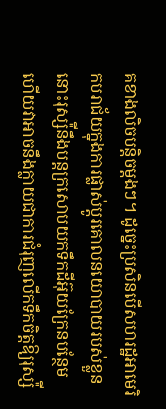គខាងលិចបន្តិចម្ដងៗ។ ដូច្នេះប្រសិនបើសហរដ្ឋអាមេរិកបរាជ័យក្នុងការផ្លាស់ប្ដូរគោលនយោបាយរបស់ខ្លួន នោះរុស្ស៉ីនឹងបន្តក្រសោបយកទឹកដីអ៊ុយក្រែនបន្ថែម ហើយវាអាចនឹងក្លាយជាការជំរុញលើកទឹកចិត្តឱ្យរុស្ស៉ី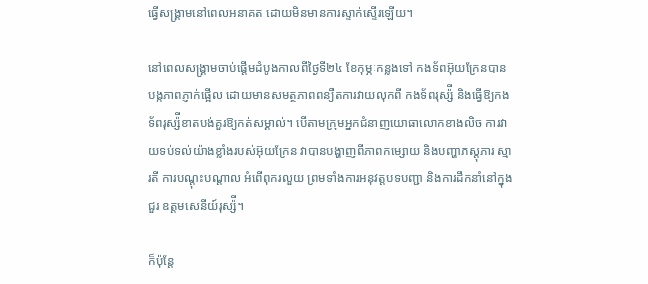ធ្វើសង្រ្គាមនៅពេលអនាគត ដោយមិនមានការស្ទាក់ស្ទើរឡើយ។

នៅពេលសង្រ្គាមចាប់ផ្ដើមដំបូងកាលពីថ្ងៃទី២៤ ខែកុម្ភៈកន្លងទៅ កងទ័ពអ៊ុយក្រែនបានបង្កភាពភ្ញាក់ផ្អើល ដោយមានសមត្ថភាពពន្យឺតការវាយលុកពី កងទ័ពរុស្ស៉ី និងធ្វើឱ្យកងទ័ពរុស្ស៉ីខាតបង់គួរឱ្យកត់សម្គាល់។ បើតាមក្រុមអ្នកជំនាញយោធាលោកខាងលិច ការវាយទប់ទល់យ៉ាងខ្លាំងរបស់អ៊ុយក្រែន វាបានបង្ហាញពីភាពកម្សោយ និងបញ្ហាភស្ដុភារ ស្មារតី ការបណ្ដុះបណ្ដាល អំពើពុករលួយ ព្រមទាំងការអនុវត្តបទបញ្ជា និងការដឹកនាំនៅក្នុងជួរ ឧត្ដមសេនីយ៍រុស្ស៉ី។

ក៏ប៉ុន្តែ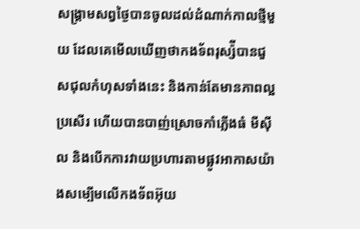សង្រ្គាមសព្វថ្ងៃបានចូលដល់ដំណាក់កាលថ្មីមួយ ដែលគេមើលឃើញថាកងទ័ពរុស្ស៉ីបានជួសជុលកំហុសទាំងនេះ និងកាន់តែមានភាពល្អប្រសើរ ហើយបានបាញ់ស្រោចកាំភ្លើងធំ មីស៊ីល និងបើកការវាយប្រហារតាមផ្លូវអាកាសយ៉ាងសម្បើមលើកងទ័ពអ៊ុយ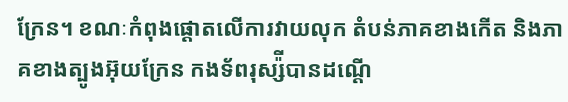ក្រែន។ ខណៈកំពុងផ្ដោតលើការវាយលុក តំបន់ភាគខាងកើត និងភាគខាងត្បូងអ៊ុយក្រែន កងទ័ពរុស្ស៉ីបានដណ្ដើ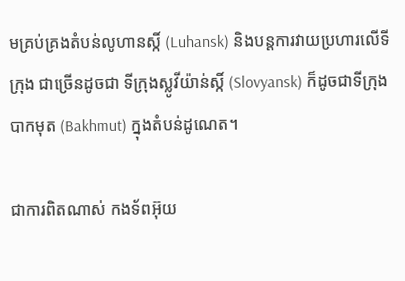មគ្រប់គ្រងតំបន់លូហានស្កិ៍ (Luhansk) និងបន្តការវាយប្រហារលើទីក្រុង ជាច្រើនដូចជា ទីក្រុងស្លូវីយ៉ាន់ស្កិ៍ (Slovyansk) ក៏ដូចជាទីក្រុងបាកមុត (Bakhmut) ក្នុងតំបន់ដូណេត។

ជាការពិតណាស់ កងទ័ពអ៊ុយ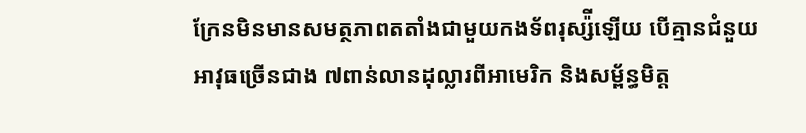ក្រែនមិនមានសមត្ថភាពតតាំងជាមួយកងទ័ពរុស្ស៉ីឡើយ បើគ្មានជំនួយអាវុធច្រើនជាង ៧ពាន់លានដុល្លារពីអាមេរិក និងសម្ព័ន្ធមិត្ត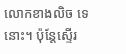លោកខាងលិច ទេនោះ។ ប៉ុន្តែស្ទើរ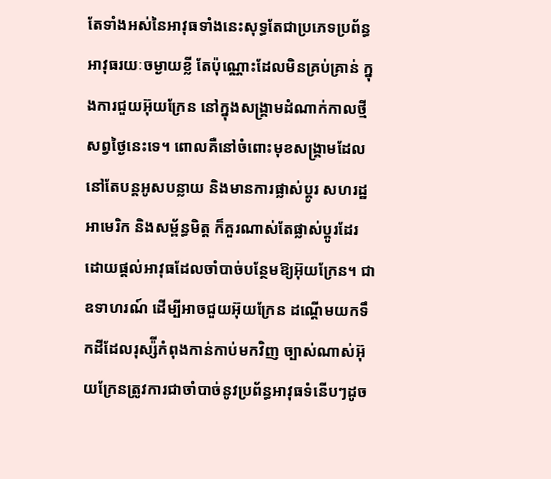តែទាំងអស់នៃអាវុធទាំងនេះសុទ្ធតែជាប្រភេទប្រព័ន្ធអាវុធរយៈចម្ងាយខ្លី តែប៉ុណ្ណោះដែលមិនគ្រប់គ្រាន់ ក្នុងការជួយអ៊ុយក្រែន នៅក្នុងសង្រ្គាមដំណាក់កាលថ្មីសព្វថ្ងៃនេះទេ។ ពោលគឺនៅចំពោះមុខសង្រ្គាមដែលនៅតែបន្តអូសបន្លាយ និងមានការផ្លាស់ប្ដូរ សហរដ្ឋអាមេរិក និងសម្ព័ន្ធមិត្ត ក៏គួរណាស់តែផ្លាស់ប្ដូរដែរ ដោយផ្ដល់អាវុធដែលចាំបាច់បន្ថែមឱ្យអ៊ុយក្រែន។ ជាឧទាហរណ៍ ដើម្បីអាចជួយអ៊ុយក្រែន ដណ្ដើមយកទឹកដីដែលរុស្ស៉ីកំពុងកាន់កាប់មកវិញ ច្បាស់ណាស់អ៊ុយក្រែនត្រូវការជាចាំបាច់នូវប្រព័ន្ធអាវុធទំនើបៗដូច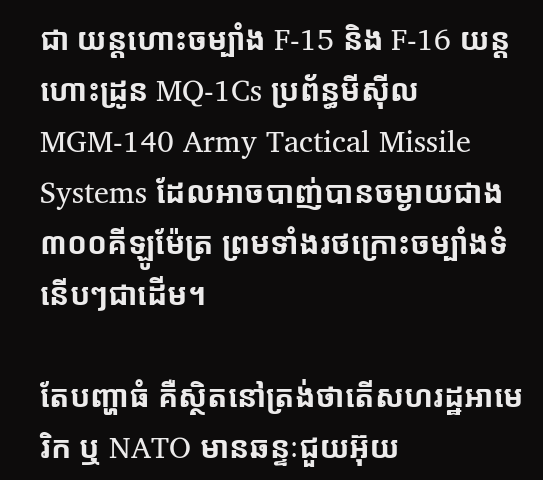ជា យន្ដហោះចម្បាំង F-15 និង F-16 យន្ដហោះដ្រូន MQ-1Cs ប្រព័ន្ធមីស៊ីល MGM-140 Army Tactical Missile Systems ដែលអាចបាញ់បានចម្ងាយជាង ៣០០គីឡូម៉ែត្រ ព្រមទាំងរថក្រោះចម្បាំងទំនើបៗជាដើម។

តែបញ្ហាធំ គឺស្ថិតនៅត្រង់ថាតើសហរដ្ឋអាមេរិក ឬ NATO មានឆន្ទៈជួយអ៊ុយ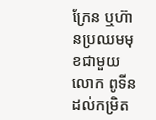ក្រែន ឬហ៊ានប្រឈមមុខជាមួយលោក ពូទីនដល់កម្រិត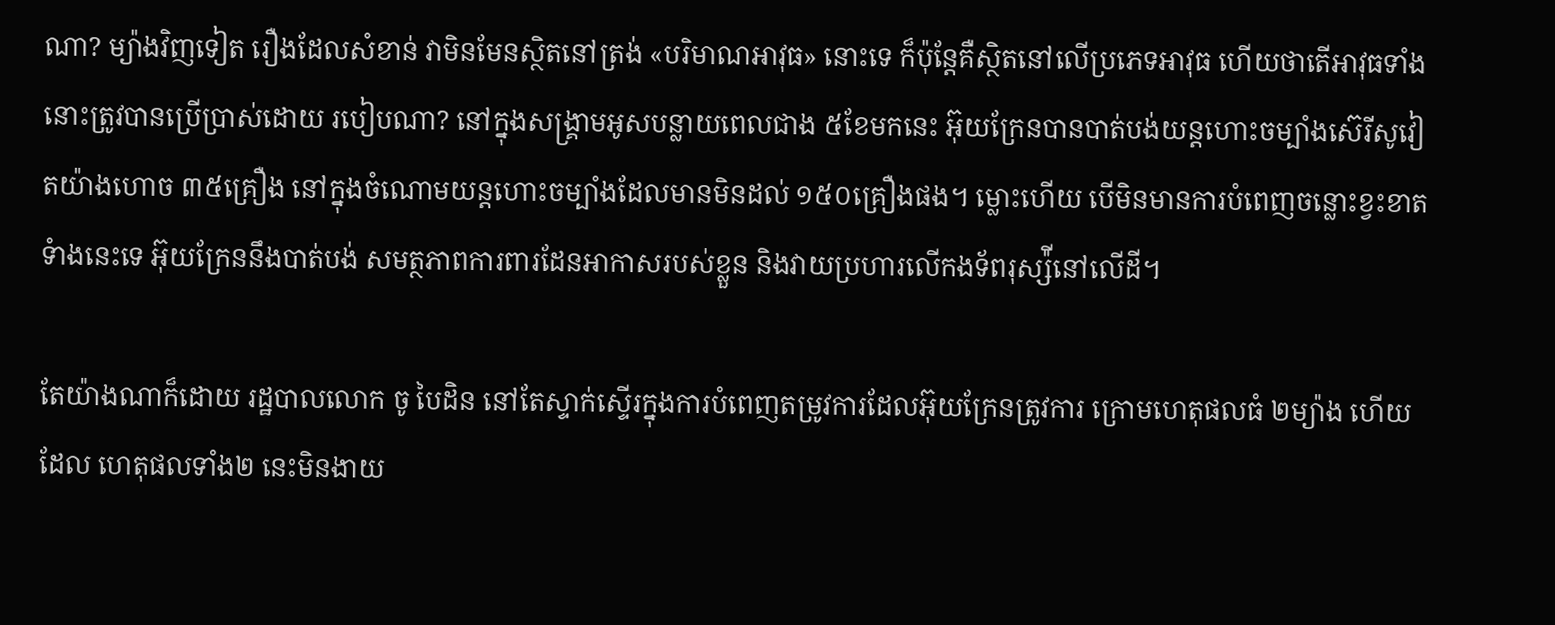ណា? ម្យ៉ាងវិញទៀត រឿងដែលសំខាន់ វាមិនមែនស្ថិតនៅត្រង់ «បរិមាណអាវុធ» នោះទេ ក៏ប៉ុន្តែគឺស្ថិតនៅលើប្រភេទអាវុធ ហើយថាតើអាវុធទាំងនោះត្រូវបានប្រើប្រាស់ដោយ របៀបណា? នៅក្នុងសង្រ្គាមអូសបន្លាយពេលជាង ៥ខែមកនេះ អ៊ុយក្រែនបានបាត់បង់យន្ដហោះចម្បាំងស៊េរីសូវៀតយ៉ាងហោច ៣៥គ្រឿង នៅក្នុងចំណោមយន្ដហោះចម្បាំងដែលមានមិនដល់ ១៥០គ្រឿងផង។ ម្លោះហើយ បើមិនមានការបំពេញចន្លោះខ្វះខាតទំាងនេះទេ អ៊ុយក្រែននឹងបាត់បង់ សមត្ថភាពការពារដែនអាកាសរបស់ខ្លួន និងវាយប្រហារលើកងទ័ពរុស្ស៉ីនៅលើដី។

តែយ៉ាងណាក៏ដោយ រដ្ឋបាលលោក ចូ បៃដិន នៅតែស្ទាក់ស្ទើរក្នុងការបំពេញតម្រូវការដែលអ៊ុយក្រែនត្រូវការ ក្រោមហេតុផលធំ ២ម្យ៉ាង ហើយដែល ហេតុផលទាំង២ នេះមិនងាយ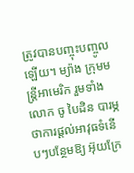ត្រូវបានបញ្ចុះបញ្ចូលឡើយ។ ម្យ៉ាង ក្រុមមន្ត្រីអាមេរិក រួមទាំងលោក ចូ បៃដិន បារម្ភថាការផ្ដល់អាវុធទំនើបៗបន្ថែមឱ្យ អ៊ុយក្រែ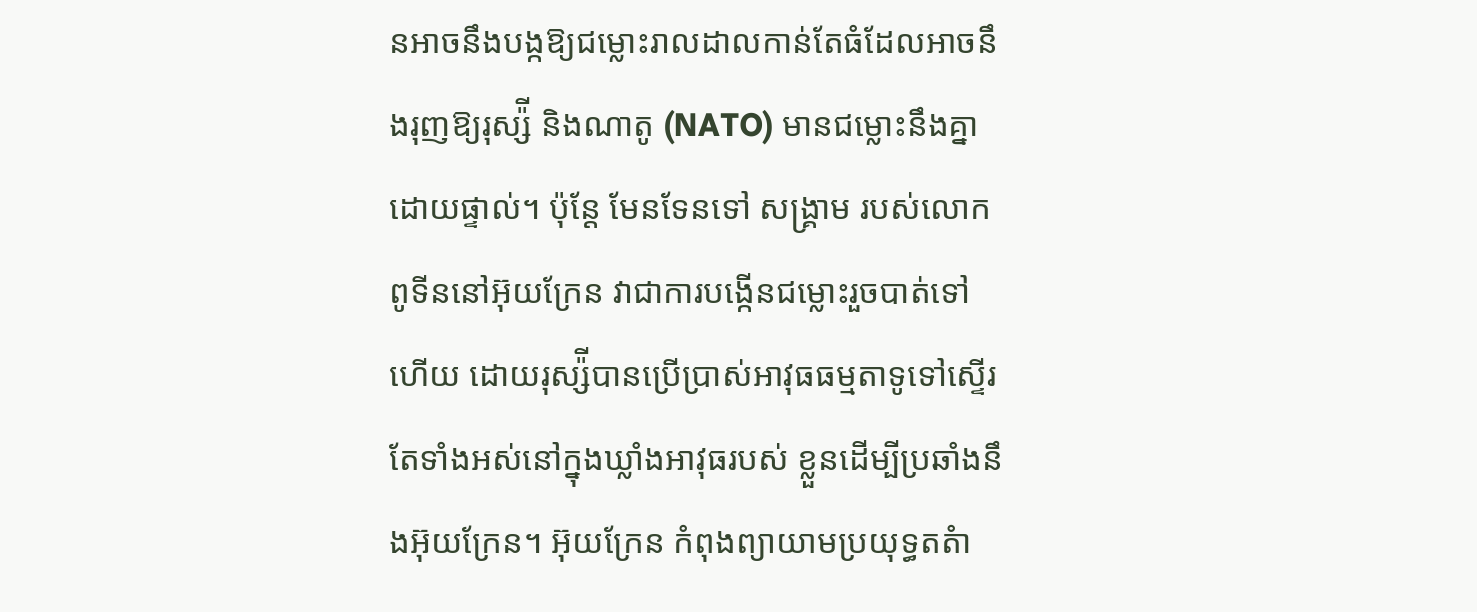នអាចនឹងបង្កឱ្យជម្លោះរាលដាលកាន់តែធំដែលអាចនឹងរុញឱ្យរុស្ស៉ី និងណាតូ (NATO) មានជម្លោះនឹងគ្នាដោយផ្ទាល់។ ប៉ុន្តែ មែនទែនទៅ សង្រ្គាម របស់លោក ពូទីននៅអ៊ុយក្រែន វាជាការបង្កើនជម្លោះរួចបាត់ទៅហើយ ដោយរុស្ស៉ីបានប្រើប្រាស់អាវុធធម្មតាទូទៅស្ទើរតែទាំងអស់នៅក្នុងឃ្លាំងអាវុធរបស់ ខ្លួនដើម្បីប្រឆាំងនឹងអ៊ុយក្រែន។ អ៊ុយក្រែន កំពុងព្យាយាមប្រយុទ្ធតតំា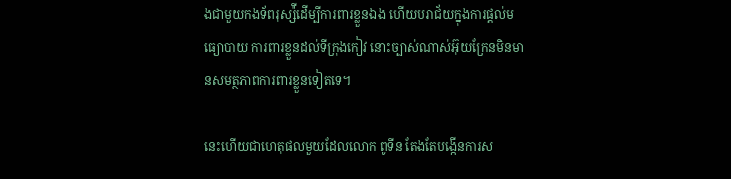ងជាមួយកងទ័ពរុស្ស៉ីដើម្បីការពារខ្លួនឯង ហើយបរាជ័យក្នុងការផ្ដល់មធ្យោបាយ ការពារខ្លួនដល់ទីក្រុងកៀវ នោះច្បាស់ណាស់អ៊ុយក្រែនមិនមានសមត្ថភាពការពារខ្លួនទៀតទេ។

នេះហើយជាហេតុផលមួយដែលលោក ពូទីន តែងតែបង្កើនការស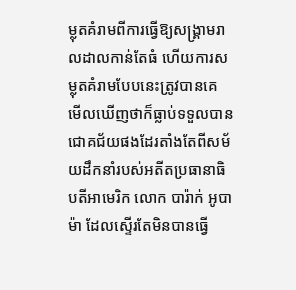ម្លុតគំរាមពីការធ្វើឱ្យសង្រ្គាមរាលដាលកាន់តែធំ ហើយការសម្លុតគំរាមបែបនេះត្រូវបានគេ មើលឃើញថាក៏ធ្លាប់ទទួលបានជោគជ័យផងដែរតាំងតែពីសម័យដឹកនាំរបស់អតីតប្រធានាធិបតីអាមេរិក លោក បារ៉ាក់ អូបាម៉ា ដែលស្ទើរតែមិនបានធ្វើ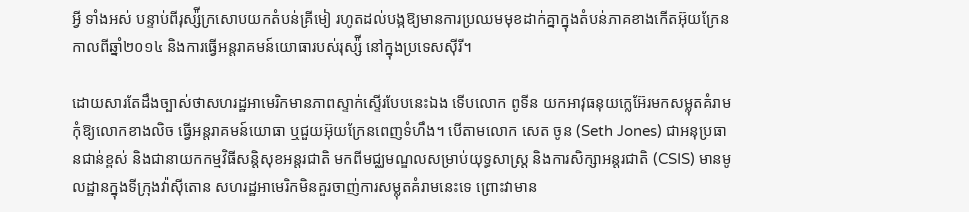អ្វី ទាំងអស់ បន្ទាប់ពីរុស្ស៉ីក្រសោបយកតំបន់គ្រីមៀ រហូតដល់បង្កឱ្យមានការប្រឈមមុខដាក់គ្នាក្នុងតំបន់ភាគខាងកើតអ៊ុយក្រែនកាលពីឆ្នាំ២០១៤ និងការធ្វើអន្តរាគមន៍យោធារបស់រុស្ស៉ី នៅក្នុងប្រទេសស៊ីរី។

ដោយសារតែដឹងច្បាស់ថាសហរដ្ឋអាមេរិកមានភាពស្ទាក់ស្ទើរបែបនេះឯង ទើបលោក ពូទីន យកអាវុធនុយក្លេអ៊ែរមកសម្លុតគំរាមកុំឱ្យលោកខាងលិច ធ្វើអន្តរាគមន៍យោធា ឬជួយអ៊ុយក្រែនពេញទំហឹង។ បើតាមលោក សេត ចូន (Seth Jones) ជាអនុប្រធានជាន់ខ្ពស់ និងជានាយកកម្មវិធីសន្តិសុខអន្តរជាតិ មកពីមជ្ឈមណ្ឌលសម្រាប់យុទ្ធសាស្ត្រ និងការសិក្សាអន្តរជាតិ (CSIS) មានមូលដ្ឋានក្នុងទីក្រុងវ៉ាស៊ីតោន សហរដ្ឋអាមេរិកមិនគួរចាញ់ការសម្លុតគំរាមនេះទេ ព្រោះវាមាន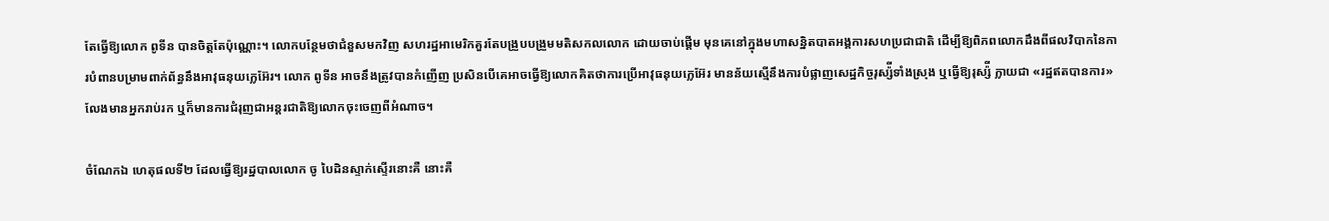តែធ្វើឱ្យលោក ពូទីន បានចិត្តតែប៉ុណ្ណោះ។ លោកបន្ថែមថាជំនួសមកវិញ សហរដ្ឋអាមេរិកគួរតែបង្រួបបង្រួមមតិសកលលោក ដោយចាប់ផ្ដើម មុនគេនៅក្នុងមហាសន្និតបាតអង្គការសហប្រជាជាតិ ដើម្បីឱ្យពិភពលោកដឹងពីផលវិបាកនៃការបំពានបម្រាមពាក់ព័ន្ធនឹងអាវុធនុយក្លេអ៊ែរ។ លោក ពូទីន អាចនឹងត្រូវបានកំញើញ ប្រសិនបើគេអាចធ្វើឱ្យលោកគិតថាការប្រើអាវុធនុយក្លេអ៊ែរ មានន័យស្មើនឹងការបំផ្លាញសេដ្ឋកិច្ចរុស្ស៉ីទាំងស្រុង ឬធ្វើឱ្យរុស្ស៉ី ក្លាយជា «រដ្ឋឥតបានការ» លែងមានអ្នករាប់រក ឬក៏មានការជំរុញជាអន្តរជាតិឱ្យលោកចុះចេញពីអំណាច។

ចំណែកឯ ហេតុផលទី២ ដែលធ្វើឱ្យរដ្ឋបាលលោក ចូ បៃដិនស្ទាក់ស្ទើរនោះគឺ នោះគឺ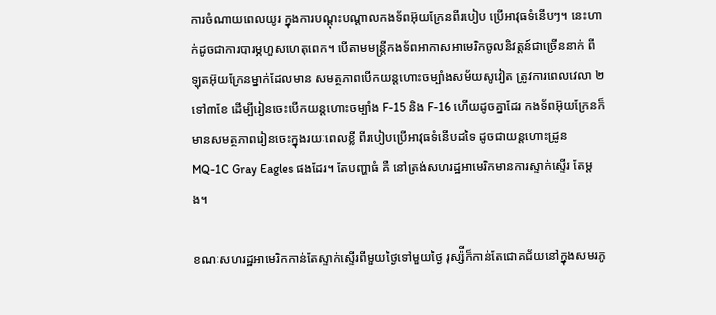ការចំណាយពេលយូរ ក្នុងការបណ្ដុះបណ្ដាលកងទ័ពអ៊ុយក្រែនពីរបៀប ប្រើអាវុធទំនើបៗ។ នេះហាក់ដូចជាការបារម្ភហួសហេតុពេក។ បើតាមមន្ត្រីកងទ័ពអាកាសអាមេរិកចូលនិវត្តន៍ជាច្រើននាក់ ពីឡុតអ៊ុយក្រែនម្នាក់ដែលមាន សមត្ថភាពបើកយន្ដហោះចម្បាំងសម័យសូវៀត ត្រូវការពេលវេលា ២ ទៅ៣ខែ ដើម្បីរៀនចេះបើកយន្ដហោះចម្បាំង F-15 និង F-16 ហើយដូចគ្នាដែរ កងទ័ពអ៊ុយក្រែនក៏មានសមត្ថភាពរៀនចេះក្នុងរយៈពេលខ្លី ពីរបៀបប្រើអាវុធទំនើបដទៃ ដូចជាយន្ដហោះដ្រូន MQ-1C Gray Eagles ផងដែរ។ តែបញ្ហាធំ គឺ នៅត្រង់សហរដ្ឋអាមេរិកមានការស្ទាក់ស្ទើរ តែម្ដង។

ខណៈសហរដ្ឋអាមេរិកកាន់តែស្ទាក់ស្ទើរពីមួយថ្ងៃទៅមួយថ្ងៃ រុស្ស៉ីក៏កាន់តែជោគជ័យនៅក្នុងសមរភូ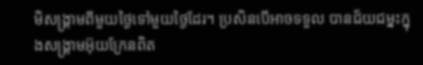មិសង្រ្គាមពីមួយថ្ងៃទៅមួយថ្ងៃដែរ។ ប្រសិនបើអាចទទួល បានជ័យជម្នះក្នុងសង្រ្គាមអ៊ុយក្រែនពិត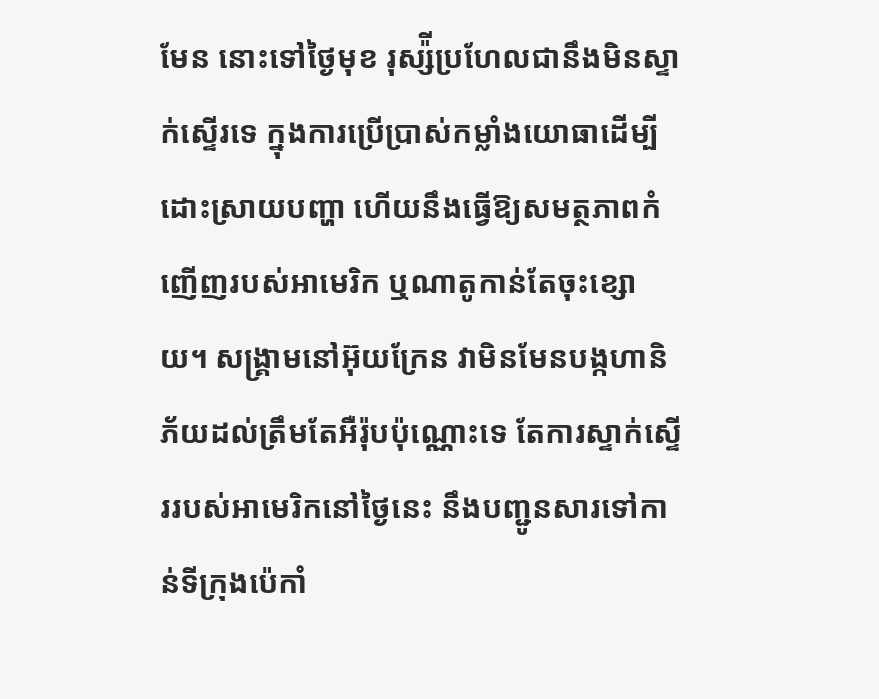មែន នោះទៅថ្ងៃមុខ រុស្ស៉ីប្រហែលជានឹងមិនស្ទាក់ស្ទើរទេ ក្នុងការប្រើប្រាស់កម្លាំងយោធាដើម្បីដោះស្រាយបញ្ហា ហើយនឹងធ្វើឱ្យសមត្ថភាពកំញើញរបស់អាមេរិក ឬណាតូកាន់តែចុះខ្សោយ។ សង្រ្គាមនៅអ៊ុយក្រែន វាមិនមែនបង្កហានិភ័យដល់ត្រឹមតែអឺរ៉ុបប៉ុណ្ណោះទេ តែការស្ទាក់ស្ទើររបស់អាមេរិកនៅថ្ងៃនេះ នឹងបញ្ជូនសារទៅកាន់ទីក្រុងប៉េកាំ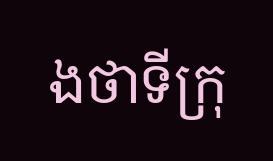ងថាទីក្រុ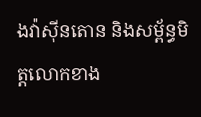ងវ៉ាស៊ីនតោន និងសម្ព័ន្ធមិត្តលោកខាង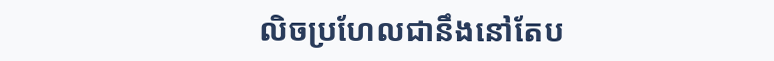លិចប្រហែលជានឹងនៅតែប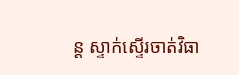ន្ត ស្ទាក់ស្ទើរចាត់វិធា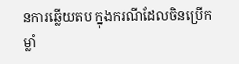នការឆ្លើយតប ក្នុងករណីដែលចិនប្រើកម្លាំ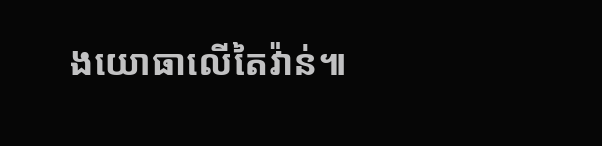ងយោធាលើតៃវ៉ាន់៕